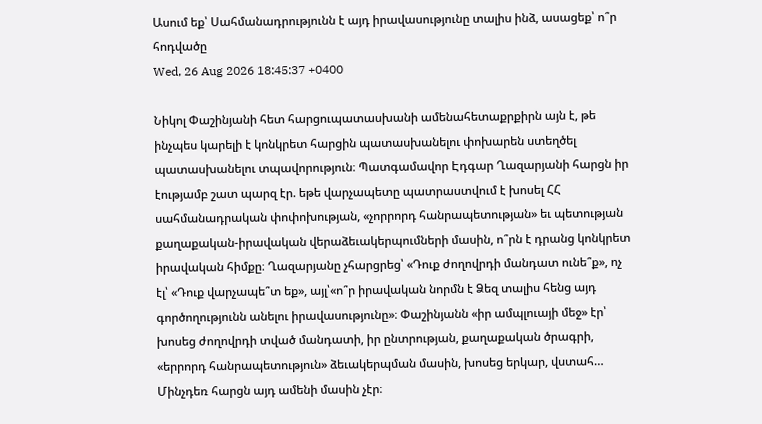Ասում եք՝ Սահմանադրությունն է այդ իրավասությունը տալիս ինձ, ասացեք՝ ո՞ր հոդվածը
Wed, 26 Aug 2026 18:45:37 +0400

Նիկոլ Փաշինյանի հետ հարցուպատասխանի ամենահետաքրքիրն այն է, թե ինչպես կարելի է կոնկրետ հարցին պատասխանելու փոխարեն ստեղծել պատասխանելու տպավորություն։ Պատգամավոր Էդգար Ղազարյանի հարցն իր էությամբ շատ պարզ էր. եթե վարչապետը պատրաստվում է խոսել ՀՀ սահմանադրական փոփոխության, «չորրորդ հանրապետության» եւ պետության քաղաքական-իրավական վերաձեւակերպումների մասին, ո՞րն է դրանց կոնկրետ իրավական հիմքը։ Ղազարյանը չհարցրեց՝ «Դուք ժողովրդի մանդատ ունե՞ք», ոչ էլ՝ «Դուք վարչապե՞տ եք», այլ՝«ո՞ր իրավական նորմն է Ձեզ տալիս հենց այդ գործողությունն անելու իրավասությունը»։ Փաշինյանն «իր ամպլուայի մեջ» էր՝ խոսեց ժողովրդի տված մանդատի, իր ընտրության, քաղաքական ծրագրի, «երրորդ հանրապետություն» ձեւակերպման մասին, խոսեց երկար, վստահ… Մինչդեռ հարցն այդ ամենի մասին չէր։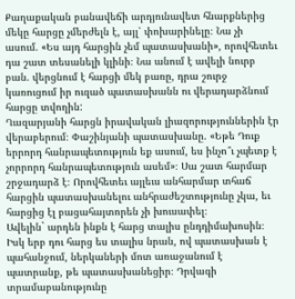Քաղաքական բանավեճի արդյունավետ հնարքներից մեկը հարցը չմերժելն է, այլ՝ փոխարինելը։ Նա չի ասում. «Ես այդ հարցին չեմ պատասխանի», որովհետեւ դա շատ տեսանելի կլինի։ Նա անում է ավելի նուրբ բան. վերցնում է հարցի մեկ բառը, դրա շուրջ կառուցում իր ուզած պատասխանն ու վերադարձնում հարցը տվողին:
Ղազարյանի հարցն իրավական լիազորություններին էր վերաբերում։ Փաշինյանի պատասխանը. «Եթե Դուք երրորդ հանրապետություն եք ասում, ես ինչո՞ւ չպետք է չորրորդ հանրապետություն ասեմ»։ Սա շատ հարմար շրջադարձ է։ Որովհետեւ այլեւս անհարմար տհաճ հարցին պատասխանելու անհրաժեշտությունը չկա, եւ հարցից էլ բացահայտորեն չի խուսափել։
Ավելին` արդեն ինքն է հարց տալիս ընդդիմախոսին։ Իսկ երբ դու հարց ես տալիս նրան, ով պատասխան է պահանջում, ներկաների մոտ առաջանում է պատրանք, թե պատասխանեցիր։ Դրվագի տրամաբանությունը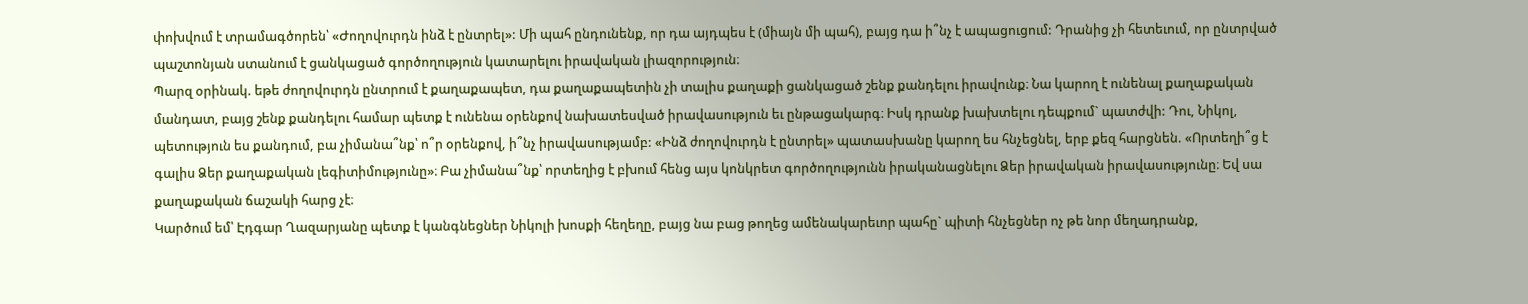փոխվում է տրամագծորեն՝ «Ժողովուրդն ինձ է ընտրել»: Մի պահ ընդունենք, որ դա այդպես է (միայն մի պահ), բայց դա ի՞նչ է ապացուցում: Դրանից չի հետեւում, որ ընտրված պաշտոնյան ստանում է ցանկացած գործողություն կատարելու իրավական լիազորություն։
Պարզ օրինակ. եթե ժողովուրդն ընտրում է քաղաքապետ, դա քաղաքապետին չի տալիս քաղաքի ցանկացած շենք քանդելու իրավունք։ Նա կարող է ունենալ քաղաքական մանդատ, բայց շենք քանդելու համար պետք է ունենա օրենքով նախատեսված իրավասություն եւ ընթացակարգ։ Իսկ դրանք խախտելու դեպքում` պատժվի: Դու, Նիկոլ, պետություն ես քանդում, բա չիմանա՞նք՝ ո՞ր օրենքով, ի՞նչ իրավասությամբ: «Ինձ ժողովուրդն է ընտրել» պատասխանը կարող ես հնչեցնել, երբ քեզ հարցնեն. «Որտեղի՞ց է գալիս Ձեր քաղաքական լեգիտիմությունը»։ Բա չիմանա՞նք՝ որտեղից է բխում հենց այս կոնկրետ գործողությունն իրականացնելու Ձեր իրավական իրավասությունը։ Եվ սա քաղաքական ճաշակի հարց չէ։
Կարծում եմ՝ Էդգար Ղազարյանը պետք է կանգնեցներ Նիկոլի խոսքի հեղեղը, բայց նա բաց թողեց ամենակարեւոր պահը` պիտի հնչեցներ ոչ թե նոր մեղադրանք,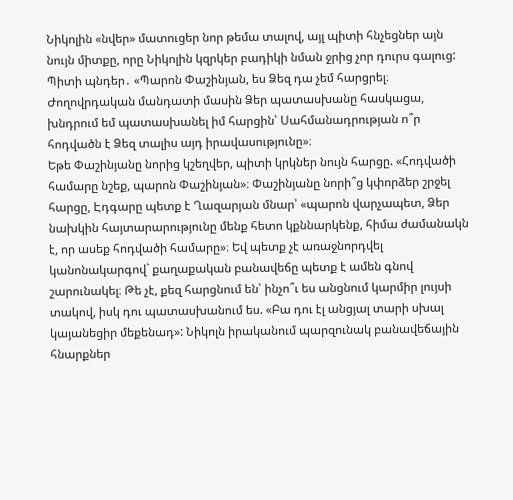Նիկոլին «նվեր» մատուցեր նոր թեմա տալով, այլ պիտի հնչեցներ այն նույն միտքը, որը Նիկոլին կզրկեր բադիկի նման ջրից չոր դուրս գալուց: Պիտի պնդեր․ «Պարոն Փաշինյան, ես Ձեզ դա չեմ հարցրել։ Ժողովրդական մանդատի մասին Ձեր պատասխանը հասկացա, խնդրում եմ պատասխանել իմ հարցին՝ Սահմանադրության ո՞ր հոդվածն է Ձեզ տալիս այդ իրավասությունը»։
Եթե Փաշինյանը նորից կշեղվեր, պիտի կրկներ նույն հարցը. «Հոդվածի համարը նշեք, պարոն Փաշինյան»։ Փաշինյանը նորի՞ց կփորձեր շրջել հարցը, Էդգարը պետք է Ղազարյան մնար՝ «պարոն վարչապետ, Ձեր նախկին հայտարարությունը մենք հետո կքննարկենք, հիմա ժամանակն է, որ ասեք հոդվածի համարը»։ Եվ պետք չէ առաջնորդվել կանոնակարգով` քաղաքական բանավեճը պետք է ամեն գնով շարունակել։ Թե չէ, քեզ հարցնում են՝ ինչո՞ւ ես անցնում կարմիր լույսի տակով, իսկ դու պատասխանում ես. «Բա դու էլ անցյալ տարի սխալ կայանեցիր մեքենադ»: Նիկոլն իրականում պարզունակ բանավեճային հնարքներ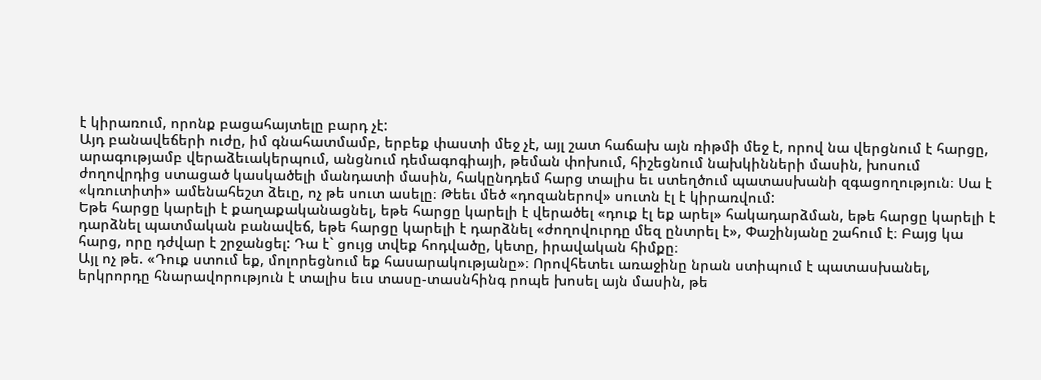է կիրառում, որոնք բացահայտելը բարդ չէ:
Այդ բանավեճերի ուժը, իմ գնահատմամբ, երբեք փաստի մեջ չէ, այլ շատ հաճախ այն ռիթմի մեջ է, որով նա վերցնում է հարցը, արագությամբ վերաձեւակերպում, անցնում դեմագոգիայի, թեման փոխում, հիշեցնում նախկինների մասին, խոսում ժողովրդից ստացած կասկածելի մանդատի մասին, հակընդդեմ հարց տալիս եւ ստեղծում պատասխանի զգացողություն։ Սա է «կռուտիտի» ամենահեշտ ձեւը, ոչ թե սուտ ասելը։ Թեեւ մեծ «դոզաներով» սուտն էլ է կիրառվում:
Եթե հարցը կարելի է քաղաքականացնել, եթե հարցը կարելի է վերածել «դուք էլ եք արել» հակադարձման, եթե հարցը կարելի է դարձնել պատմական բանավեճ, եթե հարցը կարելի է դարձնել «ժողովուրդը մեզ ընտրել է», Փաշինյանը շահում է։ Բայց կա հարց, որը դժվար է շրջանցել: Դա է` ցույց տվեք հոդվածը, կետը, իրավական հիմքը։
Այլ ոչ թե. «Դուք ստում եք, մոլորեցնում եք հասարակությանը»։ Որովհետեւ առաջինը նրան ստիպում է պատասխանել, երկրորդը հնարավորություն է տալիս եւս տասը-տասնհինգ րոպե խոսել այն մասին, թե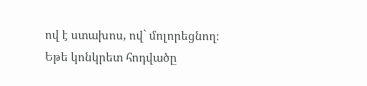ով է ստախոս, ով` մոլորեցնող։ Եթե կոնկրետ հոդվածը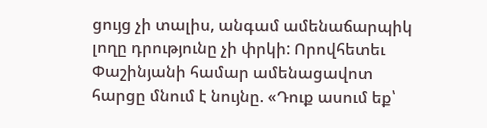ցույց չի տալիս, անգամ ամենաճարպիկ լողը դրությունը չի փրկի: Որովհետեւ Փաշինյանի համար ամենացավոտ հարցը մնում է նույնը. «Դուք ասում եք՝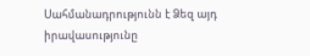Սահմանադրությունն է Ձեզ այդ իրավասությունը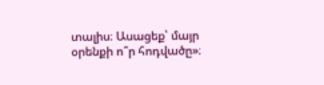տալիս։ Ասացեք՝ մայր օրենքի ո՞ր հոդվածը»։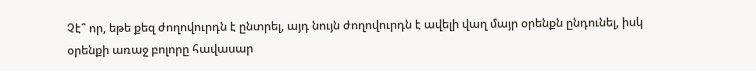Չէ՞ որ, եթե քեզ ժողովուրդն է ընտրել, այդ նույն ժողովուրդն է ավելի վաղ մայր օրենքն ընդունել, իսկ օրենքի առաջ բոլորը հավասար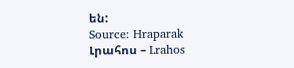են:
Source: Hraparak
Լրահոս – Lrahos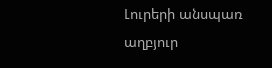Լուրերի անսպառ աղբյուր